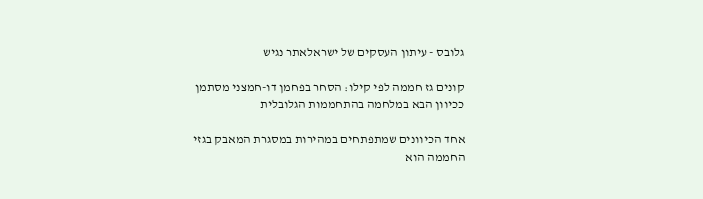גלובס - עיתון העסקים של ישראלאתר נגיש

קונים גז חממה לפי קילו: הסחר בפחמן דו-חמצני מסתמן ככיוון הבא במלחמה בהתחממות הגלובלית

אחד הכיוונים שמתפתחים במהירות במסגרת המאבק בגזי החממה הוא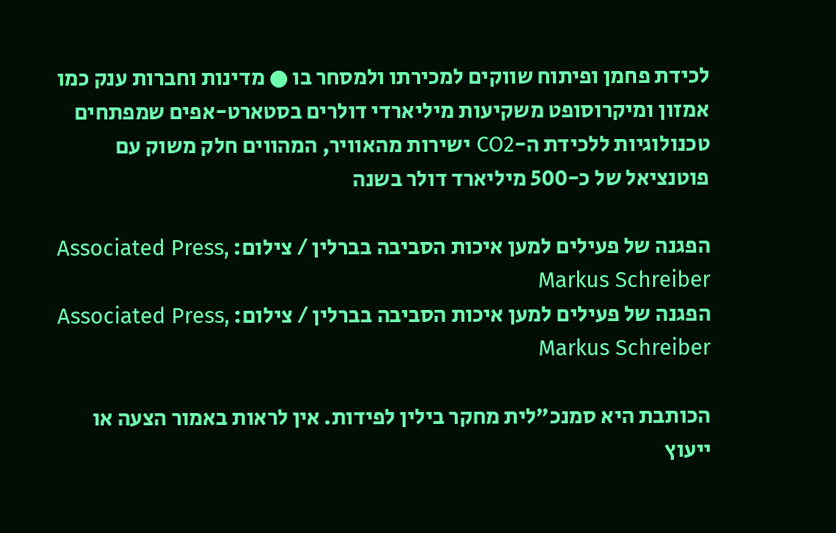לכידת פחמן ופיתוח שווקים למכירתו ולמסחר בו ● מדינות וחברות ענק כמו אמזון ומיקרוסופט משקיעות מיליארדי דולרים בסטארט-אפים שמפתחים טכנולוגיות ללכידת ה-CO2 ישירות מהאוויר, המהווים חלק משוק עם פוטנציאל של כ-500 מיליארד דולר בשנה

הפגנה של פעילים למען איכות הסביבה בברלין / צילום: Associated Press, Markus Schreiber
הפגנה של פעילים למען איכות הסביבה בברלין / צילום: Associated Press, Markus Schreiber

הכותבת היא סמנכ"לית מחקר בילין לפידות. אין לראות באמור הצעה או ייעוץ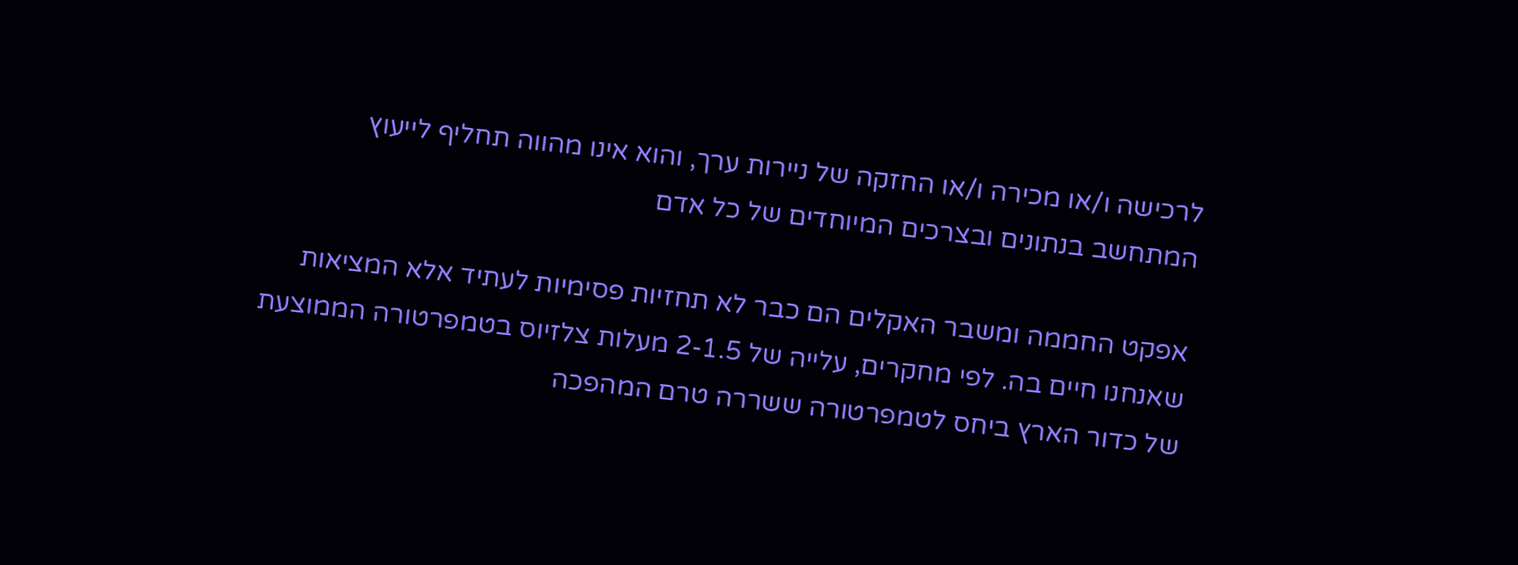לרכישה ו/או מכירה ו/או החזקה של ניירות ערך, והוא אינו מהווה תחליף לייעוץ המתחשב בנתונים ובצרכים המיוחדים של כל אדם

אפקט החממה ומשבר האקלים הם כבר לא תחזיות פסימיות לעתיד אלא המציאות שאנחנו חיים בה. לפי מחקרים, עלייה של 2-1.5 מעלות צלזיוס בטמפרטורה הממוצעת של כדור הארץ ביחס לטמפרטורה ששררה טרם המהפכה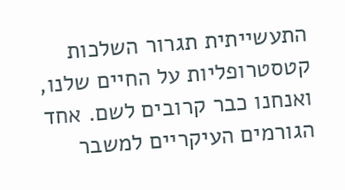התעשייתית תגרור השלכות קטסטרופליות על החיים שלנו, ואנחנו כבר קרובים לשם. אחד הגורמים העיקריים למשבר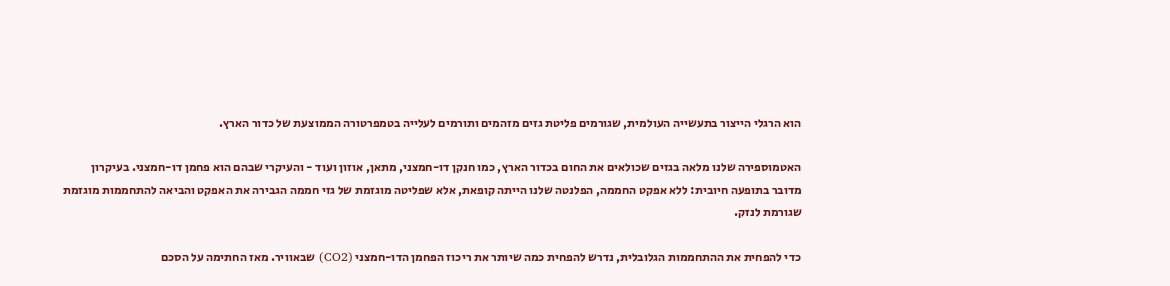הוא הרגלי הייצור בתעשייה העולמית, שגורמים פליטת גזים מזהמים ותורמים לעלייה בטמפרטורה הממוצעת של כדור הארץ.

האטמוספירה שלנו מלאה בגזים שכולאים את החום בכדור הארץ, כמו חנקן דו-חמצני, מתאן, אוזון ועוד - והעיקרי שבהם הוא פחמן דו-חמצני. בעיקרון מדובר בתופעה חיובית: ללא אפקט החממה, הפלנטה שלנו הייתה קופאת, אלא שפליטה מוגזמת של גזי חממה הגבירה את האפקט והביאה להתחממות מוגזמת שגורמת לנזק.

כדי להפחית את ההתחממות הגלובלית, נדרש להפחית כמה שיותר את ריכוז הפחמן הדו-חמצני (CO2) שבאוויר. מאז החתימה על הסכם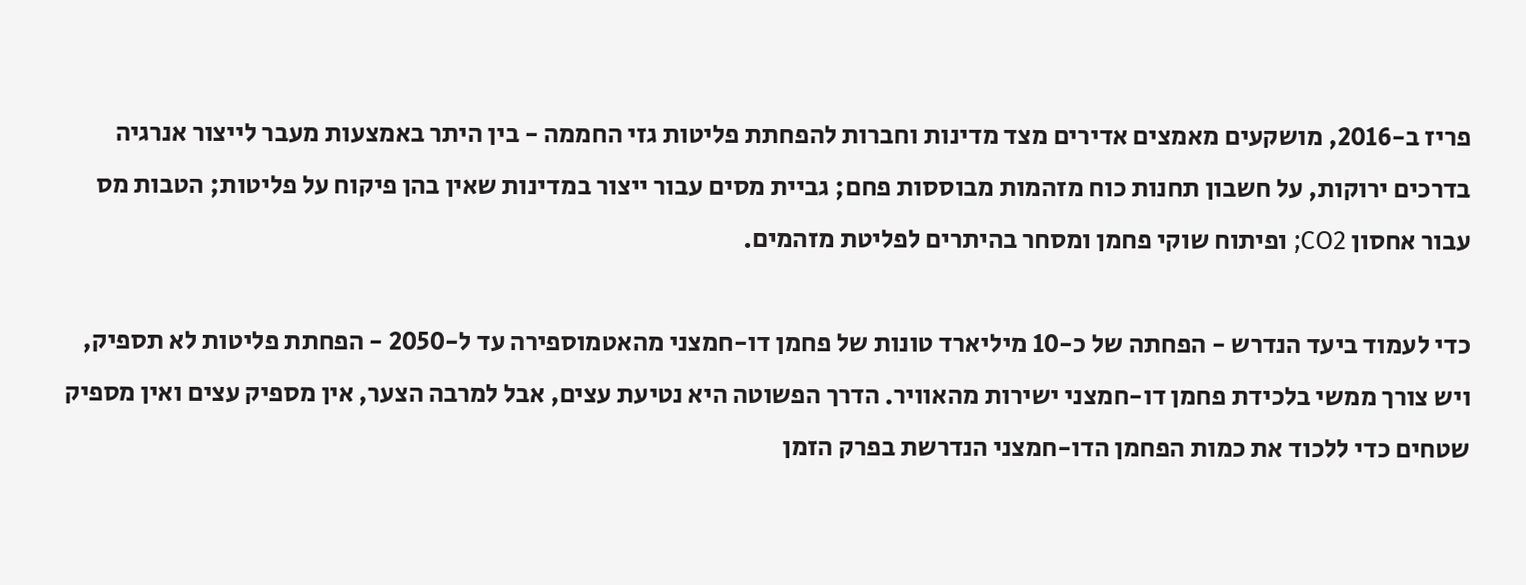פריז ב-2016, מושקעים מאמצים אדירים מצד מדינות וחברות להפחתת פליטות גזי החממה - בין היתר באמצעות מעבר לייצור אנרגיה בדרכים ירוקות, על חשבון תחנות כוח מזהמות מבוססות פחם; גביית מסים עבור ייצור במדינות שאין בהן פיקוח על פליטות; הטבות מס עבור אחסון CO2; ופיתוח שוקי פחמן ומסחר בהיתרים לפליטת מזהמים.

כדי לעמוד ביעד הנדרש - הפחתה של כ-10 מיליארד טונות של פחמן דו-חמצני מהאטמוספירה עד ל-2050 - הפחתת פליטות לא תספיק, ויש צורך ממשי בלכידת פחמן דו-חמצני ישירות מהאוויר. הדרך הפשוטה היא נטיעת עצים, אבל למרבה הצער, אין מספיק עצים ואין מספיק שטחים כדי ללכוד את כמות הפחמן הדו-חמצני הנדרשת בפרק הזמן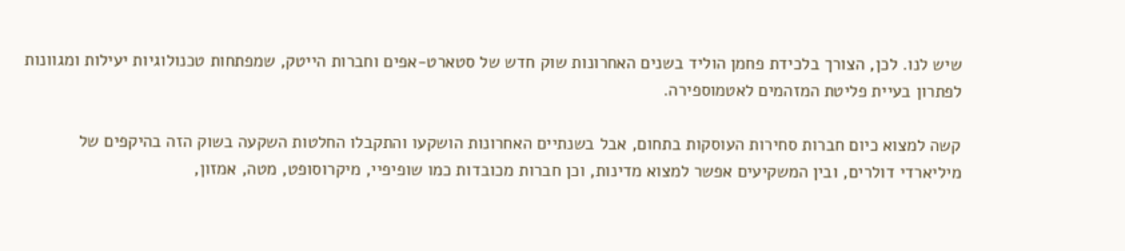שיש לנו. לכן, הצורך בלכידת פחמן הוליד בשנים האחרונות שוק חדש של סטארט-אפים וחברות הייטק, שמפתחות טכנולוגיות יעילות ומגוונות לפתרון בעיית פליטת המזהמים לאטמוספירה.

קשה למצוא כיום חברות סחירות העוסקות בתחום, אבל בשנתיים האחרונות הושקעו והתקבלו החלטות השקעה בשוק הזה בהיקפים של מיליארדי דולרים, ובין המשקיעים אפשר למצוא מדינות, וכן חברות מכובדות כמו שופיפיי, מיקרוסופט, מטה, אמזון,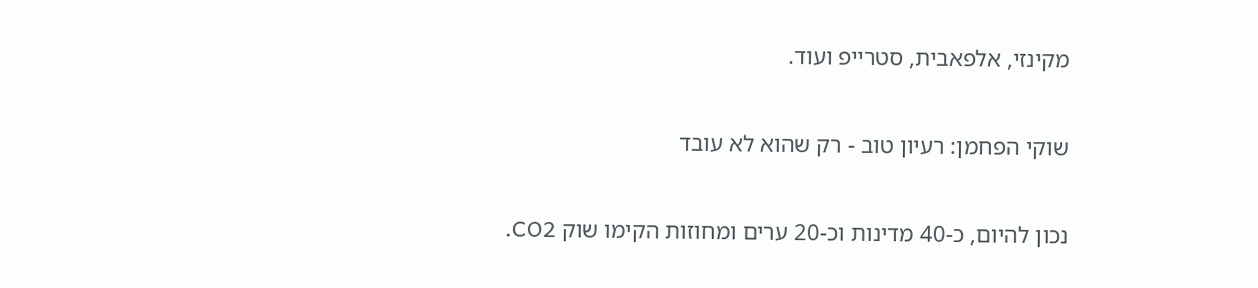מקינזי, אלפאבית, סטרייפ ועוד.

שוקי הפחמן: רעיון טוב - רק שהוא לא עובד

נכון להיום, כ-40 מדינות וכ-20 ערים ומחוזות הקימו שוק CO2.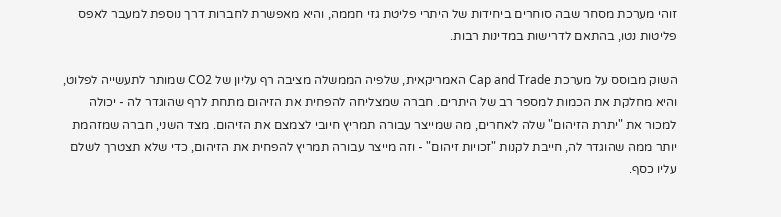זוהי מערכת מסחר שבה סוחרים ביחידות של היתרי פליטת גזי חממה, והיא מאפשרת לחברות דרך נוספת למעבר לאפס פליטות נטו, בהתאם לדרישות במדינות רבות.

השוק מבוסס על מערכת Cap and Trade האמריקאית, שלפיה הממשלה מציבה רף עליון של CO2 שמותר לתעשייה לפלוט, והיא מחלקת את הכמות למספר רב של היתרים. חברה שמצליחה להפחית את הזיהום מתחת לרף שהוגדר לה - יכולה למכור את "יתרת הזיהום" שלה לאחרים, מה שמייצר עבורה תמריץ חיובי לצמצם את הזיהום. מצד השני, חברה שמזהמת יותר ממה שהוגדר לה, חייבת לקנות "זכויות זיהום" - וזה מייצר עבורה תמריץ להפחית את הזיהום, כדי שלא תצטרך לשלם עליו כסף.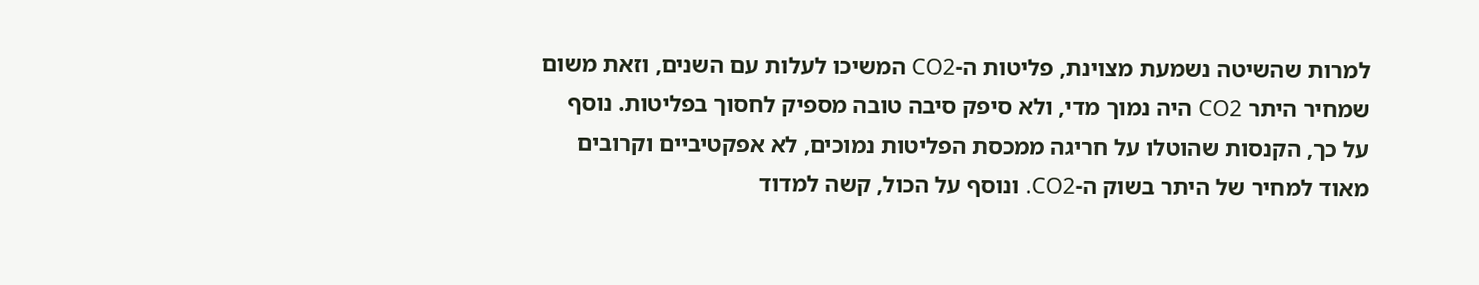למרות שהשיטה נשמעת מצוינת, פליטות ה-CO2 המשיכו לעלות עם השנים, וזאת משום שמחיר היתר CO2 היה נמוך מדי, ולא סיפק סיבה טובה מספיק לחסוך בפליטות. נוסף על כך, הקנסות שהוטלו על חריגה ממכסת הפליטות נמוכים, לא אפקטיביים וקרובים מאוד למחיר של היתר בשוק ה-CO2. ונוסף על הכול, קשה למדוד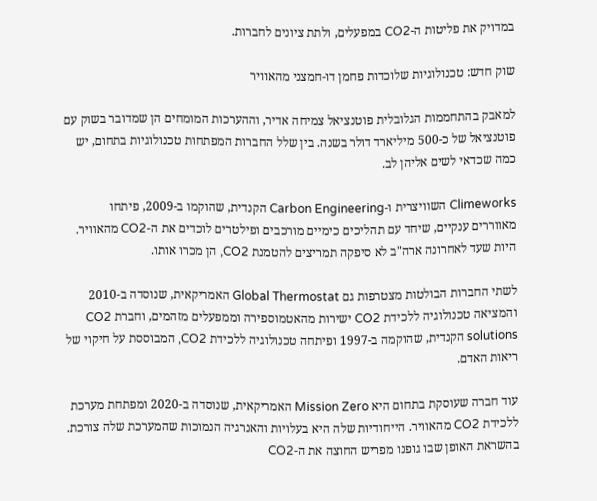במדויק את פליטות ה-CO2 במפעלים, ולתת ציונים לחברות.

שוק חדש: טכנולוגיות שלוכדות פחמן דו-חמצני מהאוויר

למאבק בהתחממות הגלובלית פוטנציאל צמיחה אדיר, וההערכות המומחים הן שמדובר בשוק עם פוטנציאל של כ-500 מיליארד דולר בשנה. בין שלל החברות המפתחות טכנולוגיות בתחום, יש כמה שכדאי לשים אליהן לב.

Climeworks השוויצרית ו-Carbon Engineering הקנדית, שהוקמו ב-2009, פיתחו מאווררים ענקיים, שיחד עם תהליכים כימיים מורכבים ופילטרים לוכדים את ה-CO2 מהאוויר. היות שעד לאחרונה ארה"ב לא סיפקה תמריצים להטמנת CO2, הן מכרו אותו.

לשתי החברות הבולטות מצטרפות גם Global Thermostat האמריקאית, שנוסדה ב-2010 והמציאה טכנולוגיה ללכידת CO2 ישירות מהאטמוספירה וממפעלים מזהמים, וחברת CO2 solutions הקנדית, שהוקמה ב-1997 ופיתחה טכנולוגיה ללכידת CO2, המבוססת על חיקוי של ריאות האדם.

עוד חברה שעוסקת בתחום היא Mission Zero האמריקאית, שנוסדה ב-2020 ומפתחת מערכת ללכידת CO2 מהאוויר. הייחודיות שלה היא בעלויות והאנרגיה הנמוכות שהמערכת שלה צורכת. בהשראת האופן שבו גופנו מפריש החוצה את ה-CO2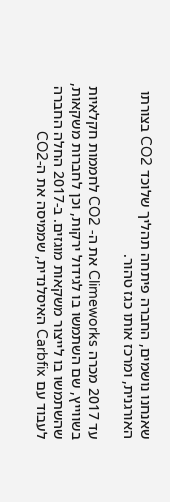שאנחנו נושמים, החברה פיתחה תהליך שלוכד CO2 בצורתו האורגנית, ומרכז אותו כגז טהור.

עד 2017 מכרה Climeworks את ה- CO2 לחממות חקלאיות בשווייץ, שם השתמשו בו לגידול ירקות, וכן לחברות משקאות, שהשתמשו בו לייצור משקאות מוגזים. ב-2017 החלה החברה לעבוד עם Carbfix האיסלנדית, שממיסה את ה-CO2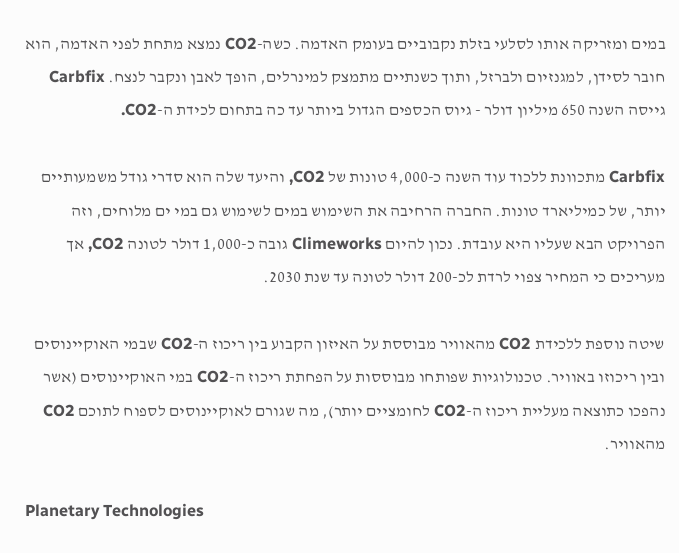במים ומזריקה אותו לסלעי בזלת נקבוביים בעומק האדמה. כשה-CO2 נמצא מתחת לפני האדמה, הוא חובר לסידן, למגנזיום ולברזל, ותוך כשנתיים מתמצק למינרלים, הופך לאבן ונקבר לנצח. Carbfix גייסה השנה 650 מיליון דולר - גיוס הכספים הגדול ביותר עד כה בתחום לכידת ה-CO2.

Carbfix מתכוונת ללכוד עוד השנה כ-4,000 טונות של CO2, והיעד שלה הוא סדרי גודל משמעותיים יותר, של כמיליארד טונות. החברה הרחיבה את השימוש במים לשימוש גם במי ים מלוחים, וזה הפרויקט הבא שעליו היא עובדת. נכון להיום Climeworks גובה כ-1,000 דולר לטונה CO2, אך מעריכים כי המחיר צפוי לרדת לכ-200 דולר לטונה עד שנת 2030.

שיטה נוספת ללכידת CO2 מהאוויר מבוססת על האיזון הקבוע בין ריכוז ה-CO2 שבמי האוקיינוסים ובין ריכוזו באוויר. טכנולוגיות שפותחו מבוססות על הפחתת ריכוז ה-CO2 במי האוקיינוסים (אשר נהפכו כתוצאה מעליית ריכוז ה-CO2 לחומציים יותר), מה שגורם לאוקיינוסים לספוח לתוכם CO2 מהאוויר.

Planetary Technologies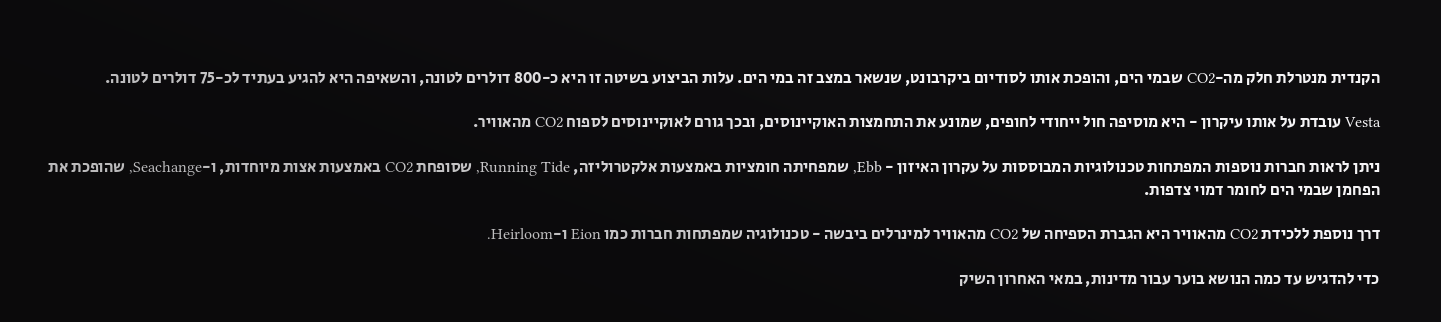הקנדית מנטרלת חלק מה-CO2 שבמי הים, והופכת אותו לסודיום ביקרבונט, שנשאר במצב זה במי הים. עלות הביצוע בשיטה זו היא כ-800 דולרים לטונה, והשאיפה היא להגיע בעתיד לכ-75 דולרים לטונה.

Vesta עובדת על אותו עיקרון - היא מוסיפה חול ייחודי לחופים, שמונע את התחמצות האוקיינוסים, ובכך גורם לאוקיינוסים לספוח CO2 מהאוויר.

ניתן לראות חברות נוספות המפתחות טכנולוגיות המבוססות על עקרון האיזון - Ebb, שמפחיתה חומציות באמצעות אלקטרוליזה, Running Tide, שסופחת CO2 באמצעות אצות מיוחדות, ו-Seachange, שהופכת את הפחמן שבמי הים לחומר דמוי צדפות.

דרך נוספת ללכידת CO2 מהאוויר היא הגברת הספיחה של CO2 מהאוויר למינרלים ביבשה - טכנולוגיה שמפתחות חברות כמו Eion ו-Heirloom.

כדי להדגיש עד כמה הנושא בוער עבור מדינות, במאי האחרון השיק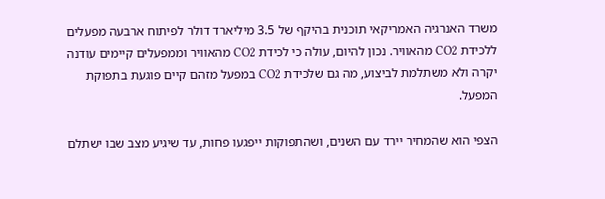משרד האנרגיה האמריקאי תוכנית בהיקף של 3.5 מיליארד דולר לפיתוח ארבעה מפעלים ללכידת CO2 מהאוויר. נכון להיום, עולה כי לכידת CO2 מהאוויר וממפעלים קיימים עודנה יקרה ולא משתלמת לביצוע, מה גם שלכידת CO2 במפעל מזהם קיים פוגעת בתפוקת המפעל.

הצפי הוא שהמחיר יירד עם השנים, ושהתפוקות ייפגעו פחות, עד שיגיע מצב שבו ישתלם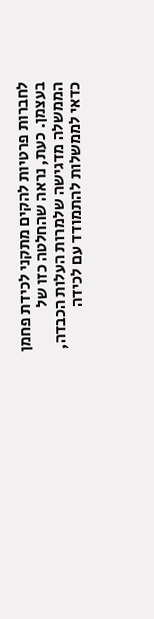לחברות פרטיות להקים מתקני לכידת פחמן בעצמן. כעת, נראה שהחלטה כזו של הממשלה מדגישה שלמרות העלות הכבדה, כדאי לממשלות להתמודד עם לכידה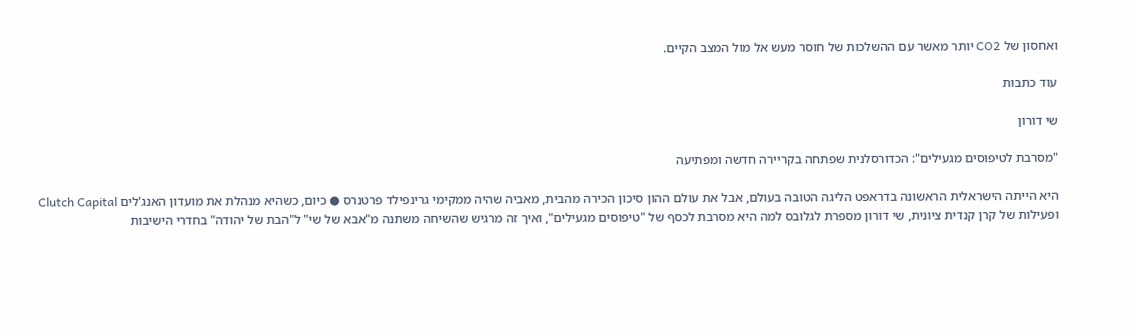ואחסון של CO2 יותר מאשר עם ההשלכות של חוסר מעש אל מול המצב הקיים.

עוד כתבות

שי דורון

"מסרבת לטיפוסים מגעילים": הכדורסלנית שפתחה בקריירה חדשה ומפתיעה

היא הייתה הישראלית הראשונה בדראפט הליגה הטובה בעולם, אבל את עולם ההון סיכון הכירה מהבית, מאביה שהיה ממקימי גרינפילד פרטנרס ● כיום, כשהיא מנהלת את מועדון האנג'לים Clutch Capital ופעילות של קרן קנדית ציונית, שי דורון מספרת לגלובס למה היא מסרבת לכסף של "טיפוסים מגעילים", ואיך זה מרגיש שהשיחה משתנה מ"אבא של שי" ל"הבת של יהודה" בחדרי הישיבות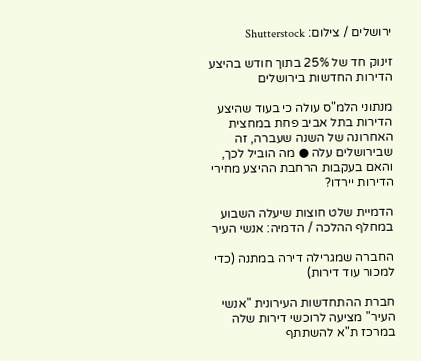ירושלים / צילום: Shutterstock

זינוק חד של 25% בתוך חודש בהיצע הדירות החדשות בירושלים

מנתוני הלמ"ס עולה כי בעוד שהיצע הדירות בתל אביב פחת במחצית האחרונה של השנה שעברה, זה שבירושלים עלה ● מה הוביל לכך, והאם בעקבות הרחבת ההיצע מחירי הדירות יירדו?

הדמיית שלט חוצות שיעלה השבוע במחלף ההלכה / הדמיה: אנשי העיר

החברה שמגרילה דירה במתנה (כדי למכור עוד דירות)

חברת ההתחדשות העירונית "אנשי העיר" מציעה לרוכשי דירות שלה במרכז ת"א להשתתף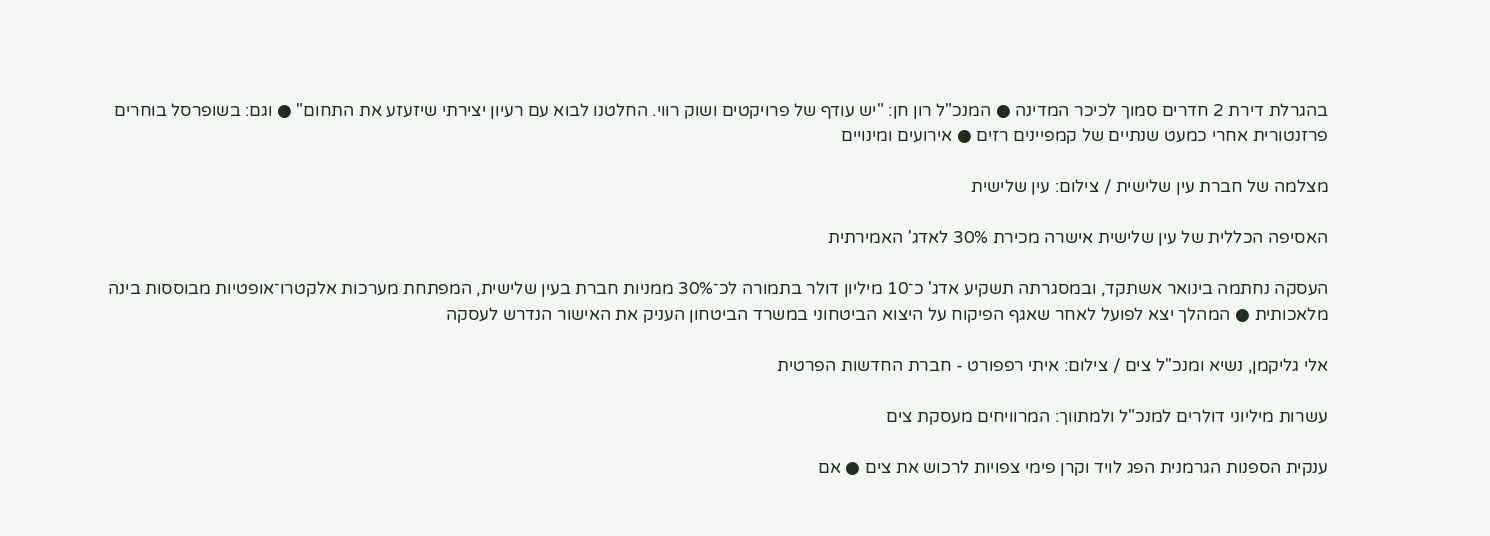בהגרלת דירת 2 חדרים סמוך לכיכר המדינה ● המנכ"ל רון חן: "יש עודף של פרויקטים ושוק רווי. החלטנו לבוא עם רעיון יצירתי שיזעזע את התחום" ● וגם: בשופרסל בוחרים פרזנטורית אחרי כמעט שנתיים של קמפיינים רזים ● אירועים ומינויים

מצלמה של חברת עין שלישית / צילום: עין שלישית

האסיפה הכללית של עין שלישית אישרה מכירת 30% לאדג' האמירתית

העסקה נחתמה בינואר אשתקד, ובמסגרתה תשקיע אדג' כ־10 מיליון דולר בתמורה לכ־30% ממניות חברת בעין שלישית, המפתחת מערכות אלקטרו־אופטיות מבוססות בינה מלאכותית ● המהלך יצא לפועל לאחר שאגף הפיקוח על היצוא הביטחוני במשרד הביטחון העניק את האישור הנדרש לעסקה

אלי גליקמן, נשיא ומנכ''ל צים / צילום: איתי רפפורט - חברת החדשות הפרטית

עשרות מיליוני דולרים למנכ"ל ולמתווך: המרוויחים מעסקת צים

ענקית הספנות הגרמנית הפג לויד וקרן פימי צפויות לרכוש את צים ● אם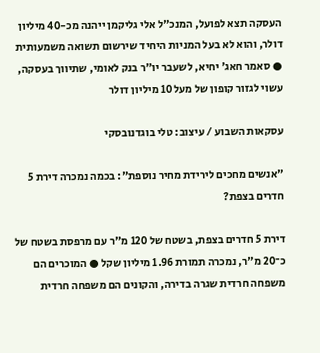העסקה תצא לפועל, המנכ"ל אלי גליקמן ייהנה מכ-40 מיליון דולר, והוא לא בעל המניות היחיד שירשום תשואה משמעותית ● סאמר חאג' יחיא, לשעבר יו"ר בנק לאומי, שתיווך בעסקה, עשוי לגזור קופון של מעל 10 מיליון דולר

עסקאות השבוע / עיצוב: טלי בוגדנובסקי

"אנשים מחכים לירידת מחיר נוספת": בכמה נמכרה דירת 5 חדרים בצפת?

דירת 5 חדרים בצפת, בשטח של 120 מ"ר עם מרפסת בשטח של כ־20 מ"ר, נמכרה תמורת 1.96 מיליון שקל ● המוכרים הם משפחה חרדית שגרה בדירה, והקונים הם משפחה חרדית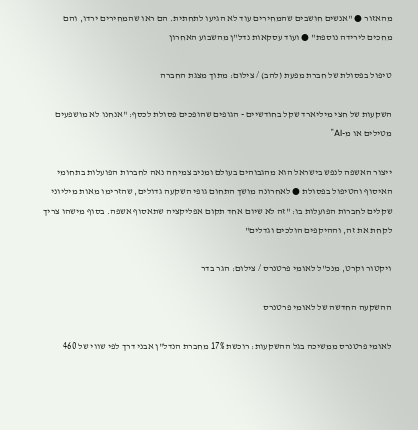מהאזור ● "אנשים חושבים שהמחירים עוד לא הגיעו לתחתית. הם ראו שהמחירים ירדו, והם מחכים לירידה נוספת" ● ועוד עסקאות נדל"ן מהשבוע האחרון

טיפול בפסולת של חברת מפעת (להב) / צילום: מתוך מצגת החברה

השקעות של חצי מיליארד שקל בחודשיים - הגופים שהופכים פסולת לכסף: "אנחנו לא מושפעים מטילים או מ-AI"

ייצור האשפה לנפש בישראל הוא מהגבוהים בעולם ומניב צמיחה נאה לחברות הפועלות בתחומי האיסוף והטיפול בפסולת ● לאחרונה מושך התחום גופי השקעה גדולים, שהזרימו מאות מיליוני שקלים לחברות הפועלות בו: "זה לא שיום אחד תקום אפליקציה שתאסוף אשפה. בסוף מישהו צריך לקחת את זה, וההיקפים הולכים וגדלים"

ויקטור וקרט, מנכ''ל לאומי פרטנרס / צילום: הגר בדר

ההשקעה החדשה של לאומי פרטנרס

לאומי פרטנרס ממשיכה בגל ההשקעות: רוכשת 17% מחברת הנדל"ן אבני דרך לפי שווי של 460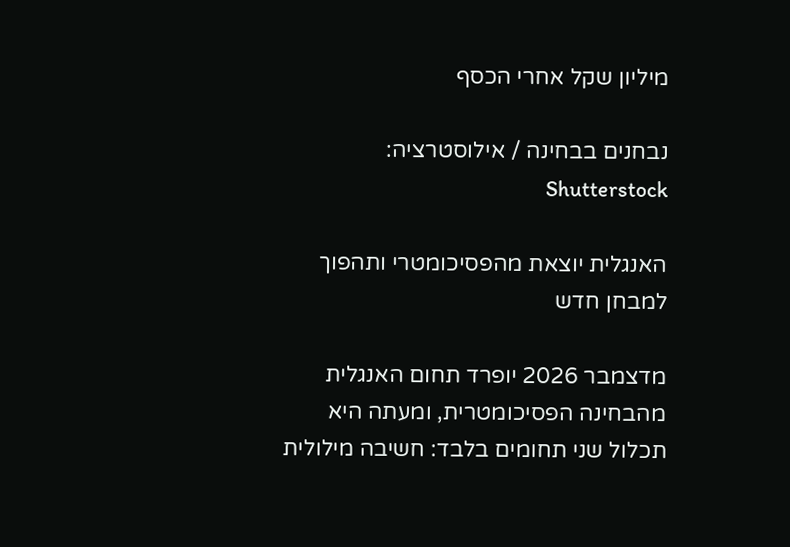מיליון שקל אחרי הכסף

נבחנים בבחינה / אילוסטרציה: Shutterstock

האנגלית יוצאת מהפסיכומטרי ותהפוך למבחן חדש

מדצמבר 2026 יופרד תחום האנגלית מהבחינה הפסיכומטרית, ומעתה היא תכלול שני תחומים בלבד: חשיבה מילולית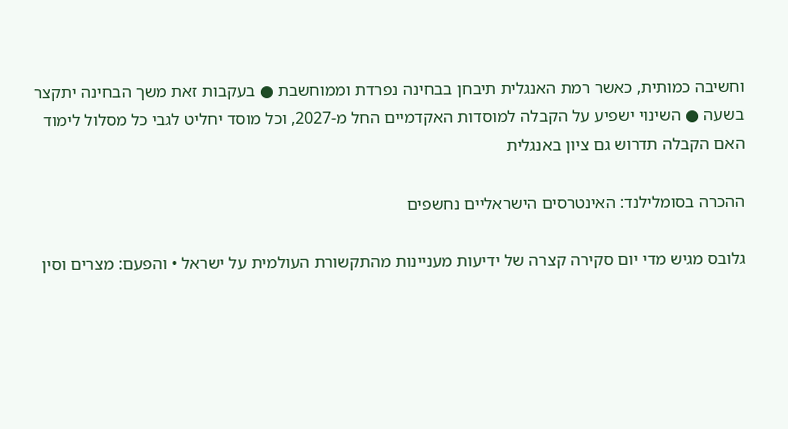וחשיבה כמותית, כאשר רמת האנגלית תיבחן בבחינה נפרדת וממוחשבת ● בעקבות זאת משך הבחינה יתקצר בשעה ● השינוי ישפיע על הקבלה למוסדות האקדמיים החל מ-2027, וכל מוסד יחליט לגבי כל מסלול לימוד האם הקבלה תדרוש גם ציון באנגלית

ההכרה בסומלילנד: האינטרסים הישראליים נחשפים

גלובס מגיש מדי יום סקירה קצרה של ידיעות מעניינות מהתקשורת העולמית על ישראל • והפעם: מצרים וסין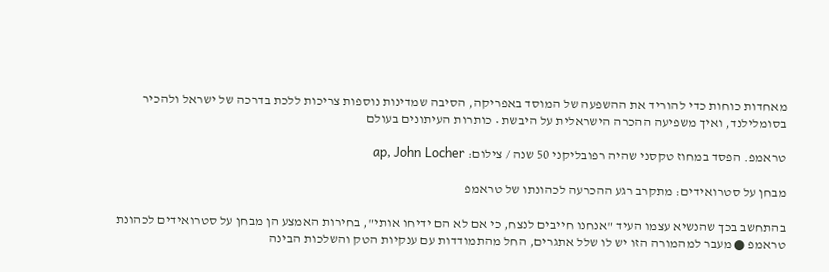מאחדות כוחות כדי להוריד את ההשפעה של המוסד באפריקה, הסיבה שמדינות נוספות צריכות ללכת בדרכה של ישראל ולהכיר בסומלילנד, ואיך משפיעה ההכרה הישראלית על היבשת • כותרות העיתונים בעולם

טראמפ. הפסד במחוז טקסני שהיה רפובליקני 50 שנה / צילום: ap, John Locher

מבחן על סטרואידים: מתקרב רגע ההכרעה לכהונתו של טראמפ

בהתחשב בכך שהנשיא עצמו העיד "אנחנו חייבים לנצח, כי אם לא הם ידיחו אותי", בחירות האמצע הן מבחן על סטרואידים לכהונת טראמפ ● מעבר למהמורה הזו יש לו שלל אתגרים, החל מהתמודדות עם ענקיות הטק והשלכות הבינה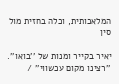המלאכותית, וכלה בחזית מול סין

יאיר בקייר ומנות של ''בואו''. ''רצינו מקום עכשווי'' /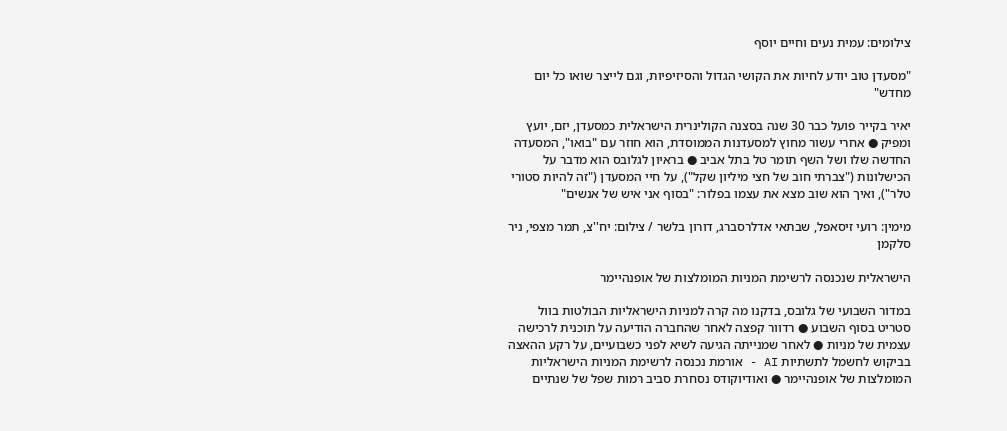צילומים: עמית נעים וחיים יוסף

"מסעדן טוב יודע לחיות את הקושי הגדול והסיזיפיות, וגם לייצר שואו כל יום מחדש"

יאיר בקייר פועל כבר 30 שנה בסצנה הקולינרית הישראלית כמסעדן, יזם, יועץ ומפיק ● אחרי עשור מחוץ למסעדנות הממוסדת, הוא חוזר עם "בואו", המסעדה החדשה שלו ושל השף תומר טל בתל אביב ● בראיון לגלובס הוא מדבר על הכישלונות ("צברתי חוב של חצי מיליון שקל"), על חיי המסעדן ("זה להיות סטורי טלר"), ואיך הוא שוב מצא את עצמו בפלור: "בסוף אני איש של אנשים"

מימין: רועי זיסאפל, שבתאי אדלרסברג, דורון בלשר / צילום: יח''צ, תמר מצפי, ניר סלקמן

הישראלית שנכנסה לרשימת המניות המומלצות של אופנהיימר

במדור השבועי של גלובס, בדקנו מה קרה למניות הישראליות הבולטות בוול סטריט בסוף השבוע ● רדוור קפצה לאחר שהחברה הודיעה על תוכנית לרכישה עצמית של מניות ● לאחר שמנייתה הגיעה לשיא לפני כשבועיים, על רקע ההאצה בביקוש לחשמל לתשתיות AI - אורמת נכנסה לרשימת המניות הישראליות המומלצות של אופנהיימר ● ואודיוקודס נסחרת סביב רמות שפל של שנתיים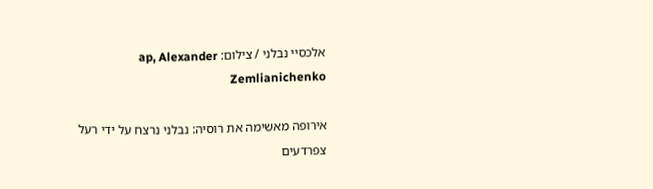אלכסיי נבלני / צילום: ap, Alexander Zemlianichenko

אירופה מאשימה את רוסיה: נבלני נרצח על ידי רעל צפרדעים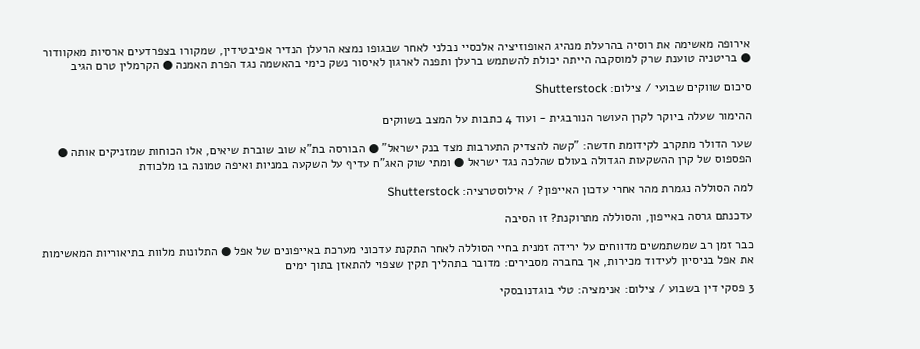אירופה מאשימה את רוסיה בהרעלת מנהיג האופוזיציה אלכסיי נבלני לאחר שבגופו נמצא הרעלן הנדיר אפיבטידין, שמקורו בצפרדעים ארסיות מאקוודור ● בריטניה טוענת שרק למוסקבה הייתה יכולת להשתמש ברעלן ותפנה לארגון לאיסור נשק כימי בהאשמה נגד הפרת האמנה ● הקרמלין טרם הגיב

סיכום שווקים שבועי / צילום: Shutterstock

ההימור שעלה ביוקר לקרן העושר הנורבגית - ועוד 4 כתבות על המצב בשווקים

שער הדולר מתקרב לקידומת חדשה: "קשה להצדיק התערבות מצד בנק ישראל" ● הבורסה בת"א שוב שוברת שיאים, אלו הכוחות שמזניקים אותה ● הפספוס של קרן ההשקעות הגדולה בעולם שהלכה נגד ישראל ● ומתי שוק האג"ח עדיף על השקעה במניות ואיפה טמונה בו מלכודת

למה הסוללה נגמרת מהר אחרי עדכון האייפון? / אילוסטרציה: Shutterstock

עדכנתם גרסה באייפון, והסוללה מתרוקנת? זו הסיבה

כבר זמן רב שמשתמשים מדווחים על ירידה זמנית בחיי הסוללה לאחר התקנת עדכוני מערכת באייפונים של אפל ● התלונות מלוות בתיאוריות המאשימות את אפל בניסיון לעידוד מכירות, אך בחברה מסבירים: מדובר בתהליך תקין שצפוי להתאזן בתוך ימים

3 פסקי דין בשבוע / צילום: אנימציה: טלי בוגדנובסקי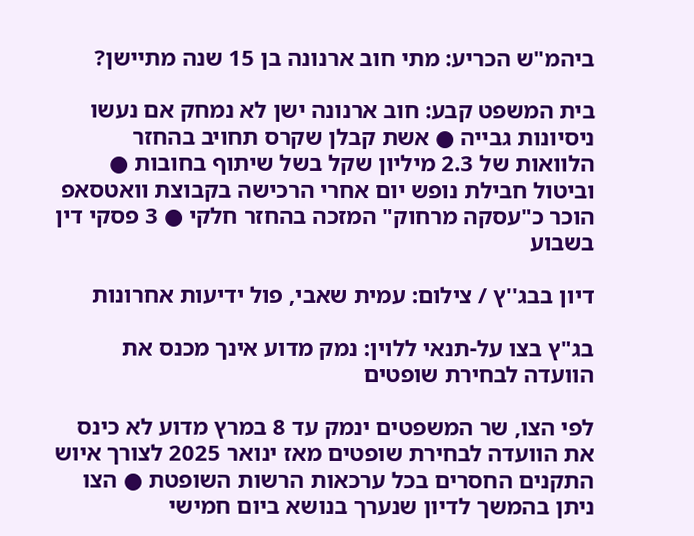ביהמ"ש הכריע: מתי חוב ארנונה בן 15 שנה מתיישן?

בית המשפט קבע: חוב ארנונה ישן לא נמחק אם נעשו ניסיונות גבייה ● אשת קבלן שקרס תחויב בהחזר הלוואות של 2.3 מיליון שקל בשל שיתוף בחובות ● וביטול חבילת נופש יום אחרי הרכישה בקבוצת וואטסאפ הוכר כ"עסקה מרחוק" המזכה בהחזר חלקי ● 3 פסקי דין בשבוע

דיון בבג''ץ / צילום: עמית שאבי, פול ידיעות אחרונות

בג"ץ בצו על-תנאי ללוין: נמק מדוע אינך מכנס את הוועדה לבחירת שופטים

לפי הצו, שר המשפטים ינמק עד 8 במרץ מדוע לא כינס את הוועדה לבחירת שופטים מאז ינואר 2025 לצורך איוש התקנים החסרים בכל ערכאות הרשות השופטת ● הצו ניתן בהמשך לדיון שנערך בנושא ביום חמישי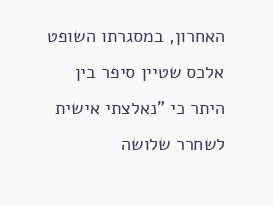האחרון, במסגרתו השופט אלכס שטיין סיפר בין היתר כי "נאלצתי אישית לשחרר שלושה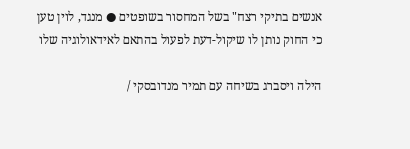אנשים בתיקי רצח" בשל המחסור בשופטים ● מנגד, לוין טען כי החוק נותן לו שיקול-דעת לפעול בהתאם לאידאולוגיה שלו

הילה ויסברג בשיחה עם תמיר מנדובסקי /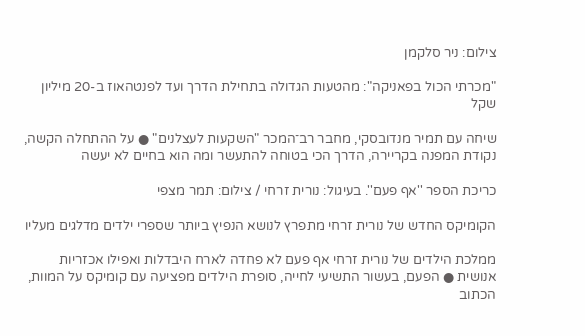צילום: ניר סלקמן

"מכרתי הכול בפאניקה": מהטעות הגדולה בתחילת הדרך ועד לפנטהאוז ב-20 מיליון שקל

שיחה עם תמיר מנדובסקי, מחבר רב־המכר "השקעות לעצלנים" ● על ההתחלה הקשה, נקודת המפנה בקריירה, הדרך הכי בטוחה להתעשר ומה הוא בחיים לא יעשה

כריכת הספר ''אף פעם''. בעיגול: נורית זרחי / צילום: תמר מצפי

הקומיקס החדש של נורית זרחי מתפרץ לנושא הנפיץ ביותר שספרי ילדים מדלגים מעליו

ממלכת הילדים של נורית זרחי אף פעם לא פחדה לארח היבדלות ואפילו אכזריות אנושית ● הפעם, בעשור התשיעי לחייה, סופרת הילדים מפציעה עם קומיקס על המוות, הכתוב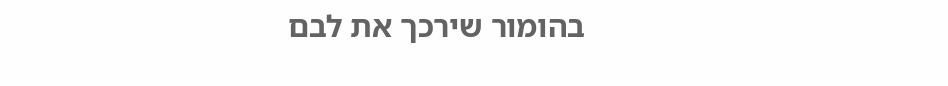בהומור שירכך את לבם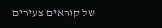של קוראים צעירים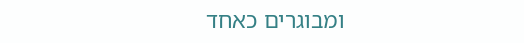ומבוגרים כאחד